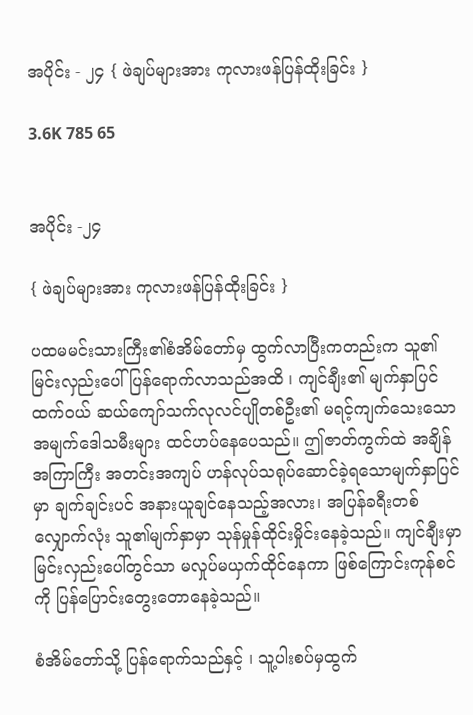အပိုင်း - ၂၄ { ဖဲချပ်များအား ကုလားဖန်ပြန်ထိုးခြင်း }

3.6K 785 65


အပိုင်း -၂၄

{ ဖဲချပ်များအား ကုလားဖန်ပြန်ထိုးခြင်း }

ပထမမင်းသားကြီး၏စံအိမ်တော်မှ ထွက်လာပြီးကတည်းက သူ၏မြင်းလှည်းပေါ်ပြန်ရောက်လာသည်အထိ ၊ ကျင်ချီး၏ မျက်နှာပြင်ထက်ဝယ် ဆယ်ကျော်သက်လုလင်ပျိုတစ်ဦး၏ မရင့်ကျက်သေးသော အမျက်ဒေါသမီးများ ထင်ဟပ်နေပေသည်။ ဤဇာတ်ကွက်ထဲ အချိန်အကြာကြီး အတင်းအကျပ် ဟန်လုပ်သရုပ်ဆောင်ခဲ့ရသောမျက်နှာပြင်မှာ ချက်ချင်းပင် အနားယူချင်နေသည့်အလား၊ အပြန်ခရီးတစ်လျှောက်လုံး သူ၏မျက်နှာမှာ သုန်မှုန်ထိုင်းမှိုင်းနေခဲ့သည်။ ကျင်ချီးမှာ မြင်းလှည်းပေါ်တွင်သာ မလှုပ်မယှက်ထိုင်နေကာ ဖြစ်ကြောင်းကုန်စင်ကို ပြန်ပြောင်းတွေးတောနေခဲ့သည်။

စံအိမ်တော်သို့ ပြန်ရောက်သည်နှင့် ၊ သူ့ပါးစပ်မှထွက်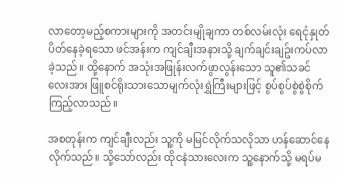လာတော့မည့်စကားများကို အတင်းမျိုချကာ တစ်လမ်းလုံး ရေငုံနှုတ်ပိတ်နေခဲ့ရသော ဖင်အန်းက ကျင်ချီးအနားသို့ ချက်ချင်းချဥ်းကပ်လာခဲ့သည်။ ထို့နောက် အသုံးအဖြုန်းလက်ဖွာလွန်းသော သူ၏သခင်လေးအား ဖြူစင်ရိုးသားသောမျက်လုံးရွှဲကြီးများဖြင့် စွပ်စွပ်စွဲစွဲစိုက်ကြည့်လာသည်။

အစတုန်းက ကျင်ချီးလည်း သူ့ကို မမြင်လိုက်သလိုသာ ဟန်ဆောင်နေလိုက်သည်။ သို့သော်လည်း ထိုငနဲသားလေးက သူ့နောက်သို့ မရပ်မ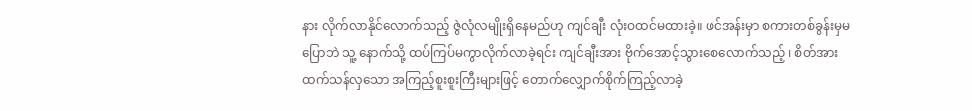နား လိုက်လာနိုင်လောက်သည့် ဇွဲလုံလမျိုးရှိနေမည်ဟု ကျင်ချီး လုံးဝထင်မထားခဲ့။ ဖင်အန်းမှာ စကားတစ်ခွန်းမှမပြောဘဲ သူ့ နောက်သို့ ထပ်ကြပ်မကွာလိုက်လာခဲ့ရင်း ကျင်ချီးအား ဗိုက်အောင့်သွားစေလောက်သည့် ၊ စိတ်အားထက်သန်လှသော အကြည့်စူးစူးကြီးများဖြင့် တောက်လျှောက်စိုက်ကြည့်လာခဲ့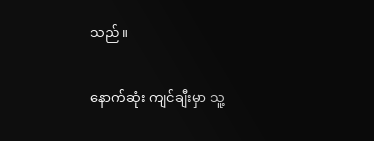သည်။

နောက်ဆုံး ကျင်ချီးမှာ သူ့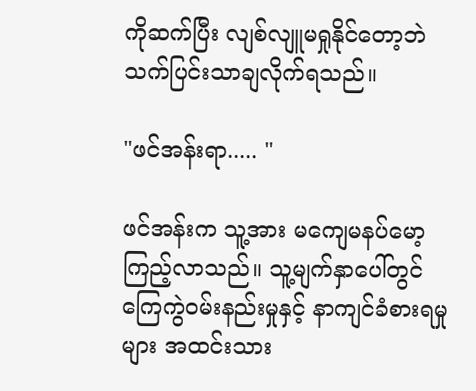ကိုဆက်ပြီး လျစ်လျူမရှုနိုင်တော့ဘဲ သက်ပြင်းသာချလိုက်ရသည်။

"ဖင်အန်းရာ..... "

ဖင်အန်းက သူ့အား မကျေမနပ်မော့ကြည့်လာသည်။ သူ့မျက်နှာပေါ်တွင် ကြေကွဲဝမ်းနည်းမှုနှင့် နာကျင်ခံစားရမှုများ အထင်းသား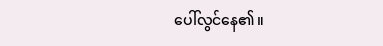ပေါ်လွင်နေ၏။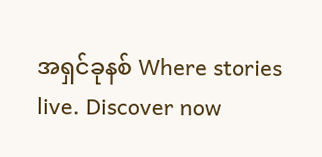အရှင်ခုနစ် Where stories live. Discover now